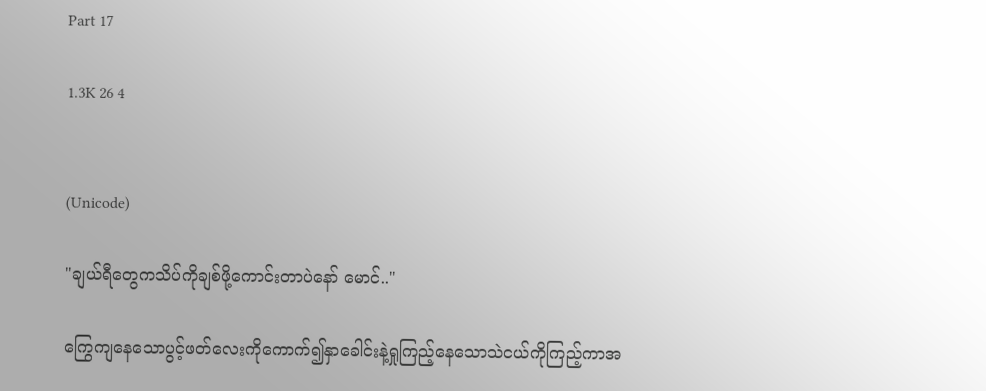Part 17

1.3K 26 4


(Unicode)

"ချယ်ရီတွေကသိပ်ကိုချစ်ဖို့ကောင်းတာပဲနော် မောင်.."

ကြွေကျနေသောပွင့်ဖတ်လေးကိုကောက်၍နှာခေါင်းနဲ့ရှုကြည့်နေသောသဲငယ်ကိုကြည့်ကာအ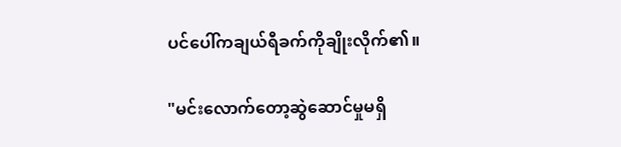ပင်ပေါ်ကချယ်ရီခက်ကိုချိုးလိုက်၏။

"မင်းလောက်တော့ဆွဲဆောင်မှုမရှိ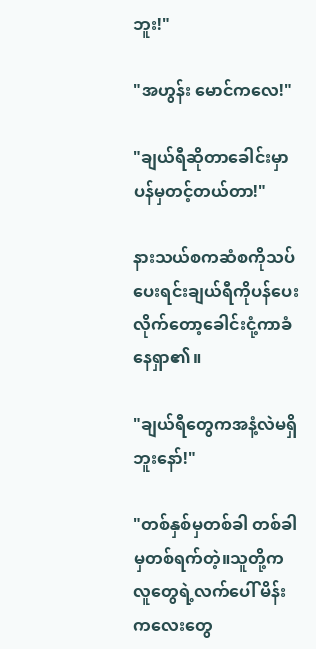ဘူး!"

"အဟွန်း မောင်ကလေ!"

"ချယ်ရီဆိုတာခေါင်းမှာပန်မှတင့်တယ်တာ!"

နားသယ်စကဆံစကိုသပ်ပေးရင်းချယ်ရီကိုပန်ပေးလိုက်တော့ခေါင်းငုံ့ကာခံနေရှာ၏။

"ချယ်ရီတွေကအနံ့လဲမရှိဘူးနော်!"

"တစ်နှစ်မှတစ်ခါ တစ်ခါမှတစ်ရက်တဲ့။သူတို့ကလူတွေရဲ့လက်ပေါ် မိန်းကလေးတွေ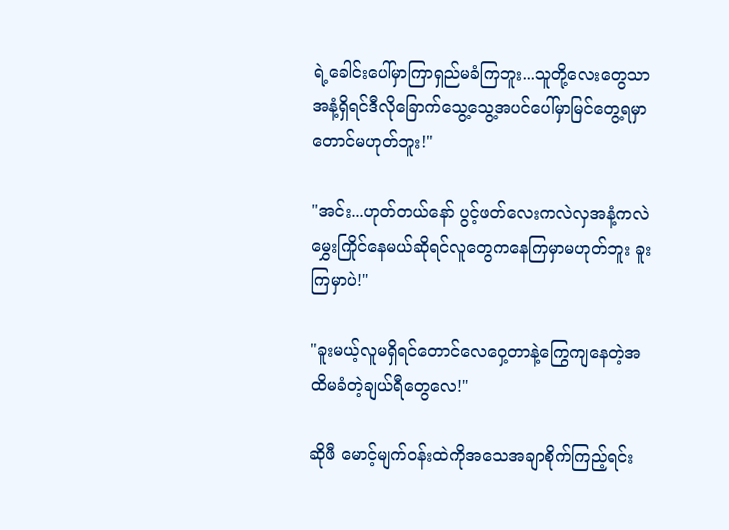ရဲ့ခေါင်းပေါ်မှာကြာရှည်မခံကြဘူး...သူတို့လေးတွေသာအနံ့ရှိရင်ဒီလိုခြောက်သွေ့သွေ့အပင်ပေါ်မှာမြင်တွေ့ရမှာတောင်မဟုတ်ဘူး!"

"အင်း...ဟုတ်တယ်နော် ပွင့်ဖတ်လေးကလဲလှအနံ့ကလဲမွှေးကြိုင်နေမယ်ဆိုရင်လူတွေကနေကြမှာမဟုတ်ဘူး ခူးကြမှာပဲ!"

"ခူးမယ့်လူမရှိရင်တောင်လေဝှေ့တာနဲ့ကြွေကျနေတဲ့အထိမခံတဲ့ချယ်ရီတွေလေ!"

ဆိုဖီ မောင့်မျက်ဝန်းထဲကိုအသေအချာစိုက်ကြည့်ရင်း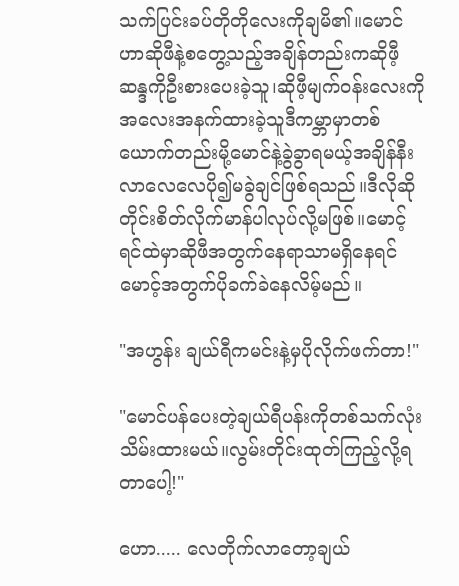သက်ပြင်းခပ်တိုတိုလေးကိုချမိ၏။မောင်ဟာဆိုဖီနဲ့စတွေ့သည့်အချိန်တည်းကဆိုဖီ့ဆန္ဒကိုဦးစားပေးခဲ့သူ၊ဆိုဖီ့မျက်ဝန်းလေးကိုအလေးအနက်ထားခဲ့သူဒီကမ္ဘာမှာတစ်ယောက်တည်းမို့မောင်နဲ့ခွဲခွာရမယ့်အချိန်နီးလာလေလေပို၍မခွဲချင်ဖြစ်ရသည်။ဒီလိုဆိုတိုင်းစိတ်လိုက်မာန်ပါလုပ်လို့မဖြစ်။မောင့်ရင်ထဲမှာဆိုဖီအတွက်နေရာသာမရှိနေရင်မောင့်အတွက်ပိုခက်ခဲနေလိမ့်မည်။

"အဟွန်း ချယ်ရီကမင်းနဲ့မှပိုလိုက်ဖက်တာ!"

"မောင်ပန်ပေးတဲ့ချယ်ရီပန်းကိုတစ်သက်လုံးသိမ်းထားမယ်။လွမ်းတိုင်းထုတ်ကြည့်လို့ရတာပေါ့!"

ဟော..... လေတိုက်လာတော့ချယ်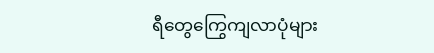ရီတွေကြွေကျလာပုံများ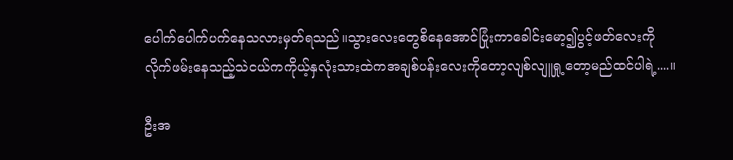ပေါက်ပေါက်ပက်နေသလားမှတ်ရသည်။သွားလေးတွေစိနေအောင်ပြုံးကာခေါင်းမော့၍ပွင့်ဖတ်လေးကိုလိုက်ဖမ်းနေသည့်သဲငယ်ကကိုယ့်နှလုံးသားထဲကအချစ်ပန်းလေးကိုတော့လျစ်လျူရှု့တော့မည်ထင်ပါရဲ့....။

ဦးအ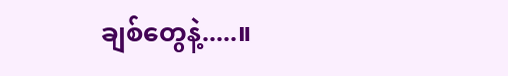ချစ်တွေနဲ့.....။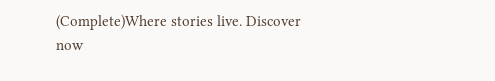(Complete)Where stories live. Discover now